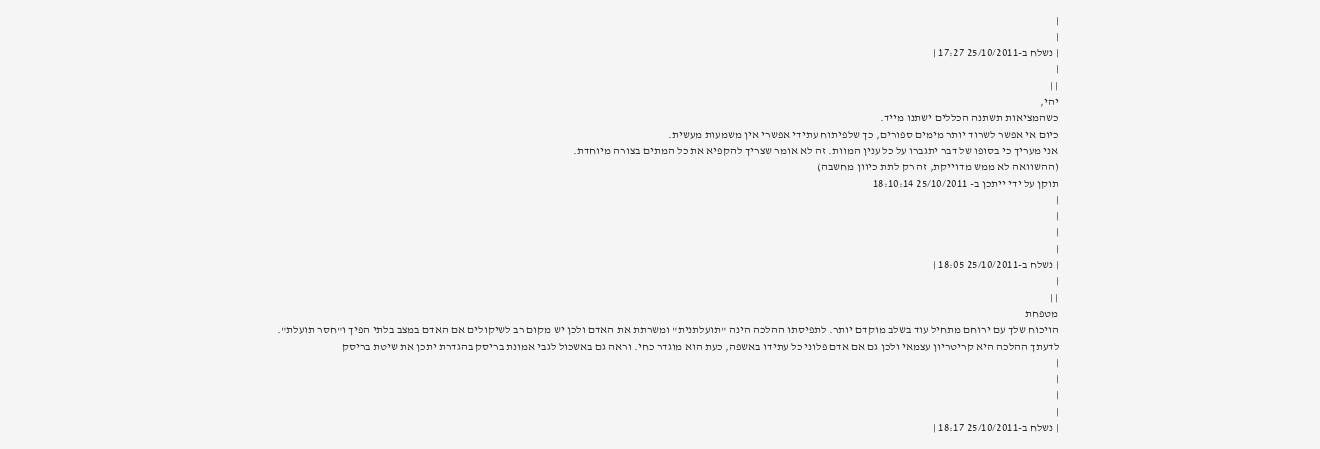|
|
| נשלח ב-25/10/2011 17:27 |
|
| |
יהי,
כשהמציאות תשתנה הכללים ישתנו מייד.
כיום אי אפשר לשרוד יותר מימים ספורים, כך שלפיתוח עתידי אפשרי אין משמעות מעשית.
אני מעריך כי בסופו של דבר יתגברו על כל ענין המוות. זה לא אומר שצריך להקפיא את כל המתים בצורה מיוחדת.
(ההשוואה לא ממש מדוייקת, זה רק לתת כיוון מחשבה)
תוקן על ידי ייתכן ב- 25/10/2011 18:10:14
|
|
|
|
| נשלח ב-25/10/2011 18:05 |
|
| |
מטפחת
הויכוח שלך עם ירוחם מתחיל עוד בשלב מוקדם יותר. לתפיסתו ההלכה הינה "תועלתנית" ומשרתת את האדם ולכן יש מקום רב לשיקולים אם האדם במצב בלתי הפיך ו"חסר תועלת".
לדעתך ההלכה היא קריטריון עצמאי ולכן גם אם אדם פלוני כל עתידו באשפה, כעת הוא מוגדר כחי. וראה גם באשכול לגבי אמונת בריסק בהגדרת יתכן את שיטת בריסק
|
|
|
|
| נשלח ב-25/10/2011 18:17 |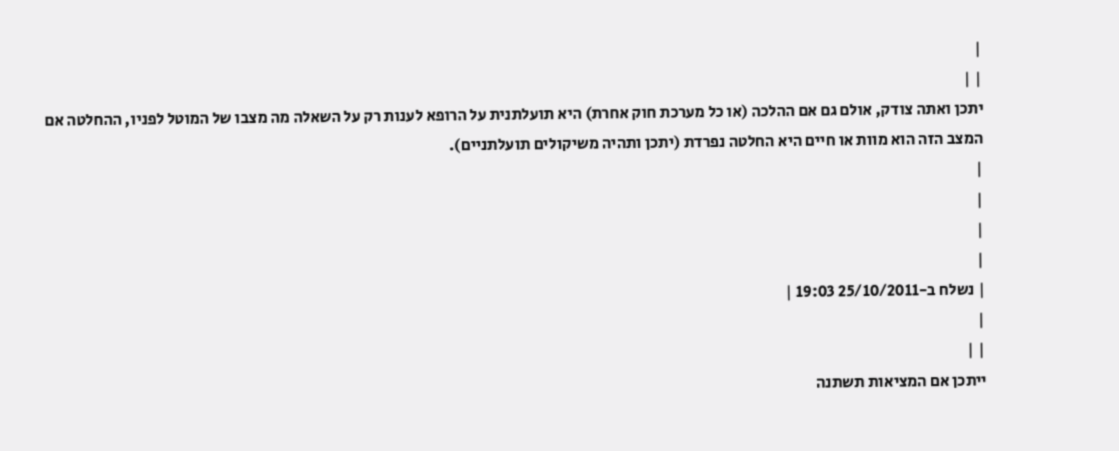|
| |
יתכן ואתה צודק, אולם גם אם ההלכה (או כל מערכת חוק אחרת) היא תועלתנית על הרופא לענות רק על השאלה מה מצבו של המוטל לפניו, ההחלטה אם המצב הזה הוא מוות או חיים היא החלטה נפרדת (יתכן ותהיה משיקולים תועלתניים).
|
|
|
|
| נשלח ב-25/10/2011 19:03 |
|
| |
ייתכן אם המציאות תשתנה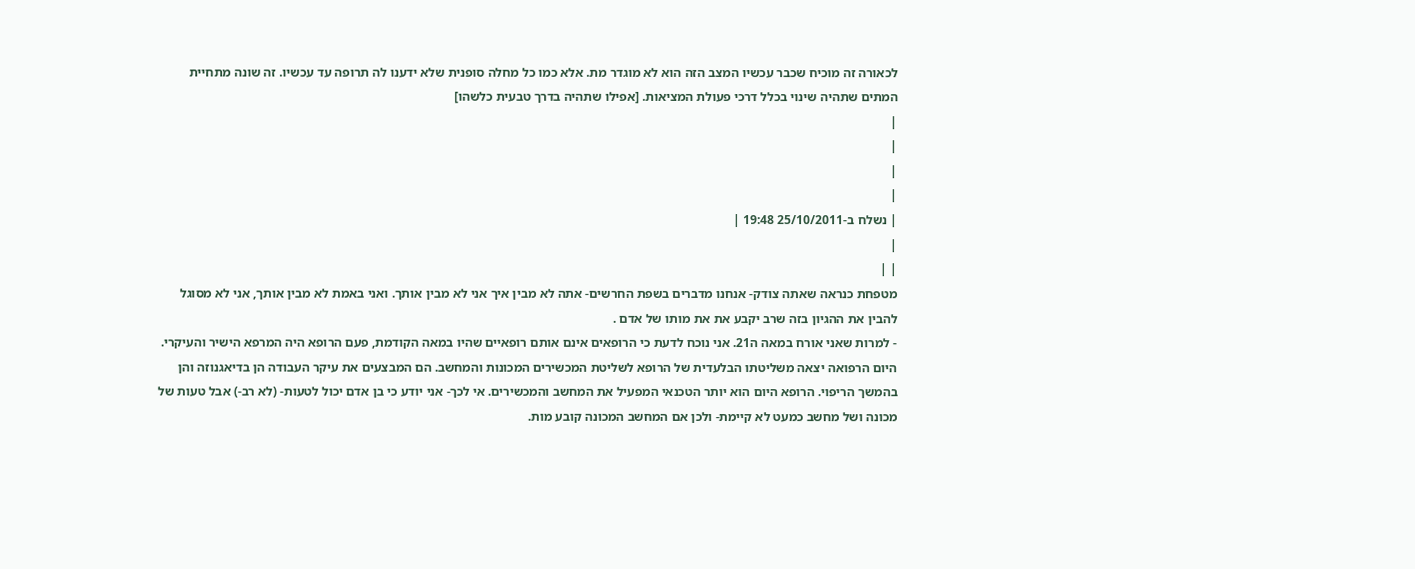לכאורה זה מוכיח שכבר עכשיו המצב הזה הוא לא מוגדר מת. אלא כמו כל מחלה סופנית שלא ידענו לה תרופה עד עכשיו. זה שונה מתחיית המתים שתהיה שינוי בכלל דרכי פעולת המציאות. [אפילו שתהיה בדרך טבעית כלשהו]
|
|
|
|
| נשלח ב-25/10/2011 19:48 |
|
| |
מטפחת כנראה שאתה צודק- אנחנו מדברים בשפת החרשים- אתה לא מבין איך אני לא מבין אותך. ואני באמת לא מבין אותך, אני לא מסוגל להבין את ההגיון בזה שרב יקבע את את מותו של אדם .
- למרות שאני אורח במאה ה21. אני נוכח לדעת כי הרופאים אינם אותם רופאיים שהיו במאה הקודמת, פעם הרופא היה המרפא הישיר והעיקרי. היום הרפואה יצאה משליטתו הבלעדית של הרופא לשליטת המכשירים המכונות והמחשב. הם המבצעים את עיקר העבודה הן בדיאגנוזה והן בהמשך הריפוי. הרופא היום הוא יותר הטכנאי המפעיל את המחשב והמכשירים. אי לכך- אני יודע כי בן אדם יכול לטעות- (לא רב-) אבל טעות של מכונה ושל מחשב כמעט לא קיימת- ולכן אם המחשב המכונה קובע מות.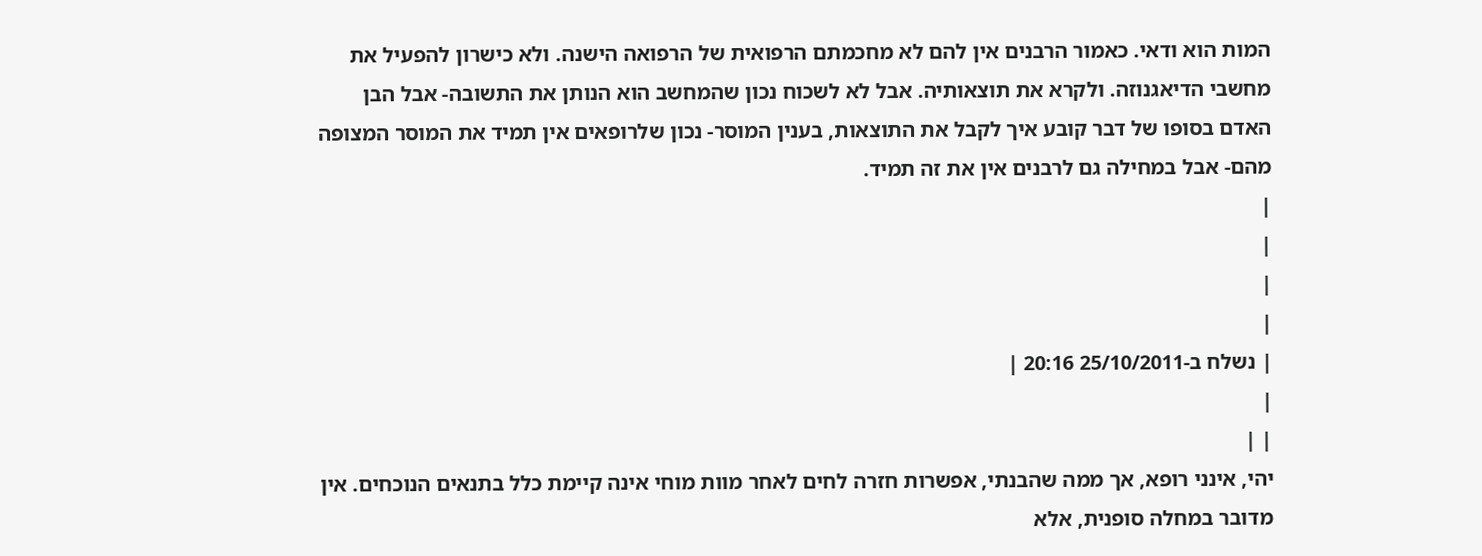המות הוא ודאי. כאמור הרבנים אין להם לא מחכמתם הרפואית של הרפואה הישנה. ולא כישרון להפעיל את מחשבי הדיאגנוזה. ולקרא את תוצאותיה. אבל לא לשכוח נכון שהמחשב הוא הנותן את התשובה- אבל הבן האדם בסופו של דבר קובע איך לקבל את התוצאות, בענין המוסר- נכון שלרופאים אין תמיד את המוסר המצופה מהם- אבל במחילה גם לרבנים אין את זה תמיד.
|
|
|
|
| נשלח ב-25/10/2011 20:16 |
|
| |
יהי, אינני רופא, אך ממה שהבנתי, אפשרות חזרה לחים לאחר מוות מוחי אינה קיימת כלל בתנאים הנוכחים. אין מדובר במחלה סופנית, אלא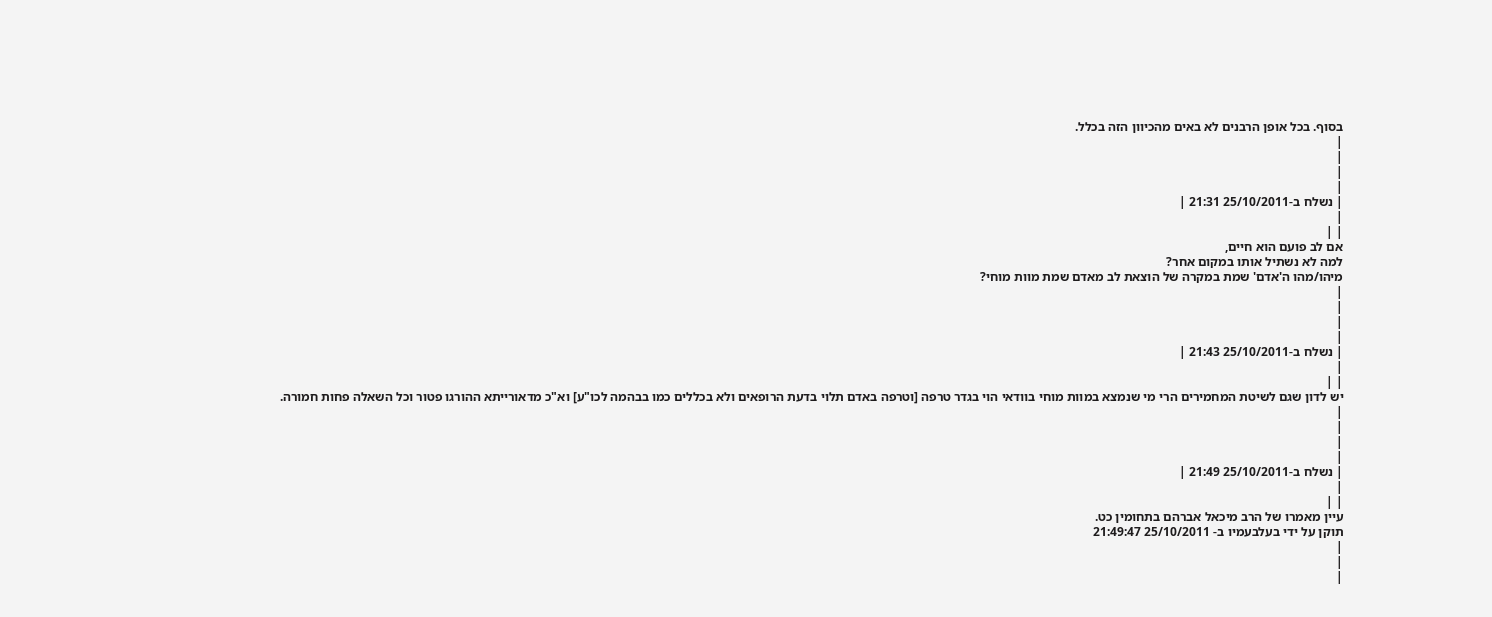בסוף. בכל אופן הרבנים לא באים מהכיוון הזה בכלל.
|
|
|
|
| נשלח ב-25/10/2011 21:31 |
|
| |
אם לב פועם הוא חיים,
למה לא נשתיל אותו במקום אחר?
מיהו/מהו ה'אדם' שמת במקרה של הוצאת לב מאדם שמת מוות מוחי?
|
|
|
|
| נשלח ב-25/10/2011 21:43 |
|
| |
יש לדון שגם לשיטת המחמירים הרי מי שנמצא במוות מוחי בוודאי הוי בגדר טרפה [וטרפה באדם תלוי בדעת הרופאים ולא בכללים כמו בבהמה לכו"ע] וא"כ מדאורייתא ההורגו פטור וכל השאלה פחות חמורה.
|
|
|
|
| נשלח ב-25/10/2011 21:49 |
|
| |
עיין מאמרו של הרב מיכאל אברהם בתחומין כט.
תוקן על ידי בעלבעמיו ב- 25/10/2011 21:49:47
|
|
|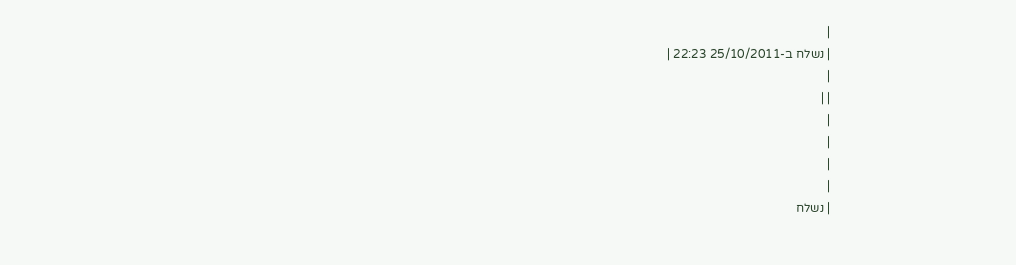|
| נשלח ב-25/10/2011 22:23 |
|
| |
|
|
|
|
| נשלח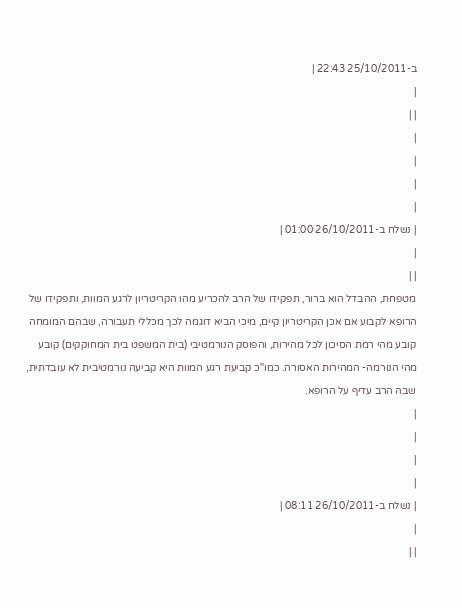ב-25/10/2011 22:43 |
|
| |
|
|
|
|
| נשלח ב-26/10/2011 01:00 |
|
| |
מטפחת, ההבדל הוא ברור, תפקידו של הרב להכריע מהו הקריטריון לרגע המוות, ותפקידו של הרופא לקבוע אם אכן הקריטריון קיים, מיכי הביא דוגמה לכך מכללי תעבורה, שבהם המומחה קובע מהי רמת הסיכון לכל מהירות, והפוסק הנורמטיבי (בית המשפט בית המחוקקים) קובע מהי הנורמה- המהירות האסורה. כמו"כ קביעת רגע המוות היא קביעה נורמטיבית לא עובדתית, שבה הרב עדיף על הרופא.
|
|
|
|
| נשלח ב-26/10/2011 08:11 |
|
| |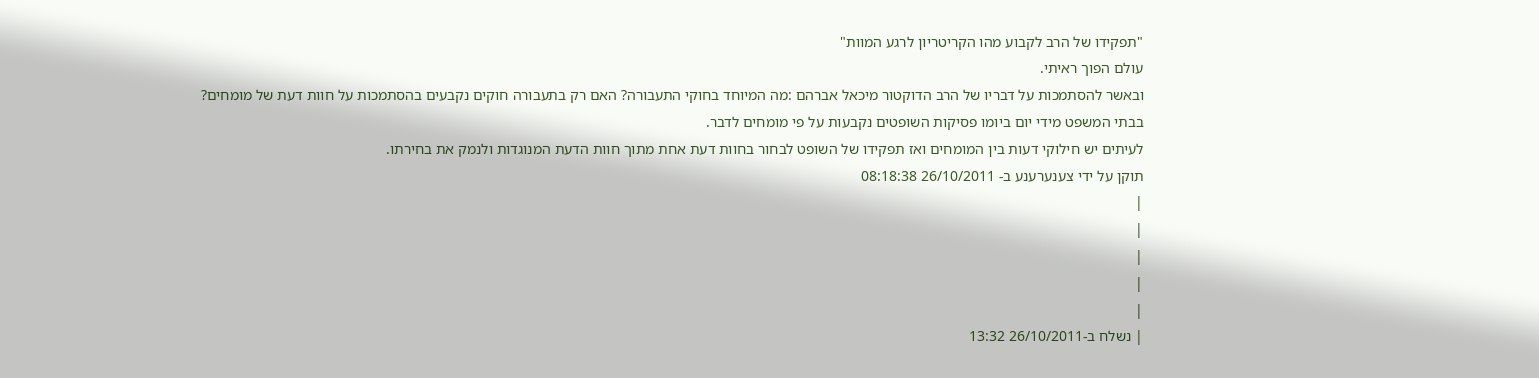"תפקידו של הרב לקבוע מהו הקריטריון לרגע המוות"
עולם הפוך ראיתי.
ובאשר להסתמכות על דבריו של הרב הדוקטור מיכאל אברהם :מה המיוחד בחוקי התעבורה? האם רק בתעבורה חוקים נקבעים בהסתמכות על חוות דעת של מומחים?
בבתי המשפט מידי יום ביומו פסיקות השופטים נקבעות על פי מומחים לדבר.
לעיתים יש חילוקי דעות בין המומחים ואז תפקידו של השופט לבחור בחוות דעת אחת מתוך חוות הדעת המנוגדות ולנמק את בחירתו.
תוקן על ידי צענערענע ב- 26/10/2011 08:18:38
|
|
|
|
|
| נשלח ב-26/10/2011 13:32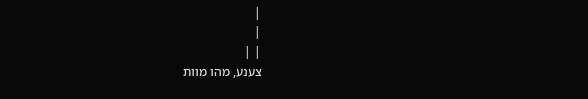|
|
| |
צענע, מהו מוות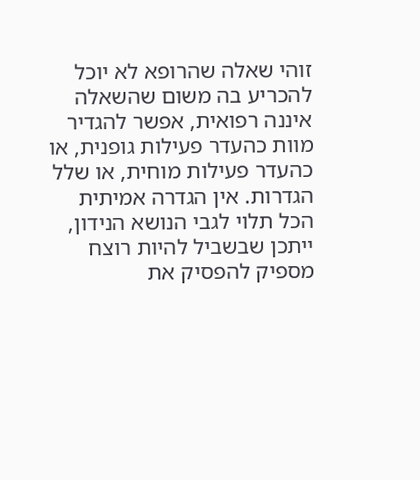זוהי שאלה שהרופא לא יוכל להכריע בה משום שהשאלה איננה רפואית, אפשר להגדיר מוות כהעדר פעילות גופנית, או כהעדר פעילות מוחית, או שלל הגדרות. אין הגדרה אמיתית הכל תלוי לגבי הנושא הנידון, ייתכן שבשביל להיות רוצח מספיק להפסיק את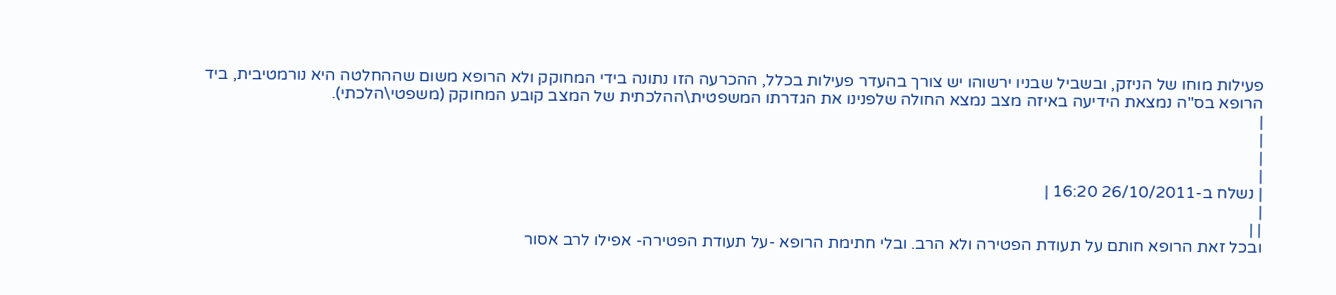פעילות מוחו של הניזק, ובשביל שבניו ירשוהו יש צורך בהעדר פעילות בכלל, ההכרעה הזו נתונה בידי המחוקק ולא הרופא משום שההחלטה היא נורמטיבית, ביד הרופא בס"ה נמצאת הידיעה באיזה מצב נמצא החולה שלפנינו את הגדרתו המשפטית\ההלכתית של המצב קובע המחוקק (משפטי\הלכתי).
|
|
|
|
| נשלח ב-26/10/2011 16:20 |
|
| |
ובכל זאת הרופא חותם על תעודת הפטירה ולא הרב. ובלי חתימת הרופא -על תעודת הפטירה- אפילו לרב אסור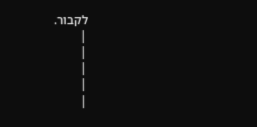לקבור.
|
|
|
|
|